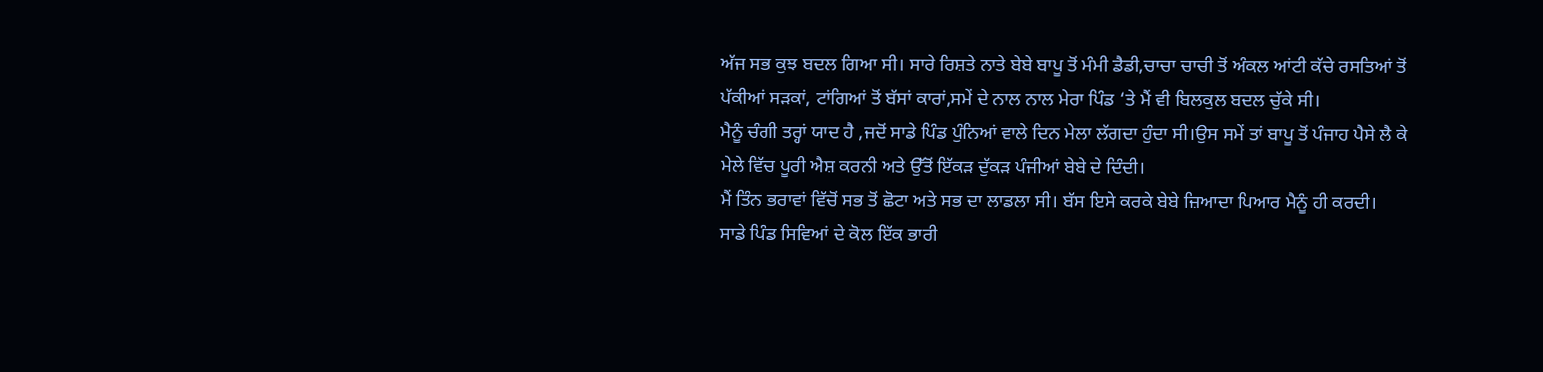ਅੱਜ ਸਭ ਕੁਝ ਬਦਲ ਗਿਆ ਸੀ। ਸਾਰੇ ਰਿਸ਼ਤੇ ਨਾਤੇ ਬੇਬੇ ਬਾਪੂ ਤੋਂ ਮੰਮੀ ਡੈਡੀ,ਚਾਚਾ ਚਾਚੀ ਤੋਂ ਅੰਕਲ ਆਂਟੀ ਕੱਚੇ ਰਸਤਿਆਂ ਤੋਂ ਪੱਕੀਆਂ ਸੜਕਾਂ, ਟਾਂਗਿਆਂ ਤੋਂ ਬੱਸਾਂ ਕਾਰਾਂ,ਸਮੇਂ ਦੇ ਨਾਲ ਨਾਲ ਮੇਰਾ ਪਿੰਡ ‘ਤੇ ਮੈਂ ਵੀ ਬਿਲਕੁਲ ਬਦਲ ਚੁੱਕੇ ਸੀ।
ਮੈਨੂੰ ਚੰਗੀ ਤਰ੍ਹਾਂ ਯਾਦ ਹੈ ,ਜਦੋਂ ਸਾਡੇ ਪਿੰਡ ਪੁੰਨਿਆਂ ਵਾਲੇ ਦਿਨ ਮੇਲਾ ਲੱਗਦਾ ਹੁੰਦਾ ਸੀ।ਉਸ ਸਮੇਂ ਤਾਂ ਬਾਪੂ ਤੋਂ ਪੰਜਾਹ ਪੈਸੇ ਲੈ ਕੇ ਮੇਲੇ ਵਿੱਚ ਪੂਰੀ ਐਸ਼ ਕਰਨੀ ਅਤੇ ਉੱਤੋਂ ਇੱਕੜ ਦੁੱਕੜ ਪੰਜੀਆਂ ਬੇਬੇ ਦੇ ਦਿੰਦੀ।
ਮੈਂ ਤਿੰਨ ਭਰਾਵਾਂ ਵਿੱਚੋਂ ਸਭ ਤੋਂ ਛੋਟਾ ਅਤੇ ਸਭ ਦਾ ਲਾਡਲਾ ਸੀ। ਬੱਸ ਇਸੇ ਕਰਕੇ ਬੇਬੇ ਜ਼ਿਆਦਾ ਪਿਆਰ ਮੈਨੂੰ ਹੀ ਕਰਦੀ।
ਸਾਡੇ ਪਿੰਡ ਸਿਵਿਆਂ ਦੇ ਕੋਲ ਇੱਕ ਭਾਰੀ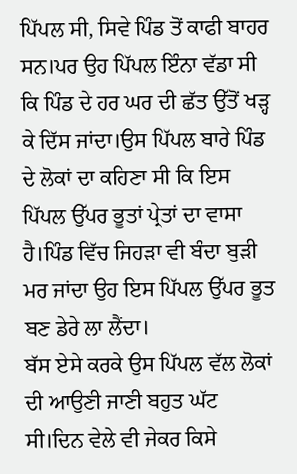ਪਿੱਪਲ ਸੀ, ਸਿਵੇ ਪਿੰਡ ਤੋਂ ਕਾਫੀ ਬਾਹਰ ਸਨ।ਪਰ ਉਹ ਪਿੱਪਲ ਇੰਨਾ ਵੱਡਾ ਸੀ ਕਿ ਪਿੰਡ ਦੇ ਹਰ ਘਰ ਦੀ ਛੱਤ ਉੱਤੋਂ ਖੜ੍ਹ ਕੇ ਦਿੱਸ ਜਾਂਦਾ।ਉਸ ਪਿੱਪਲ ਬਾਰੇ ਪਿੰਡ ਦੇ ਲੋਕਾਂ ਦਾ ਕਹਿਣਾ ਸੀ ਕਿ ਇਸ ਪਿੱਪਲ ਉੱਪਰ ਭੂਤਾਂ ਪ੍ਰੇਤਾਂ ਦਾ ਵਾਸਾ ਹੈ।ਪਿੰਡ ਵਿੱਚ ਜਿਹੜਾ ਵੀ ਬੰਦਾ ਬੁੜੀ ਮਰ ਜਾਂਦਾ ਉਹ ਇਸ ਪਿੱਪਲ ਉੱਪਰ ਭੂਤ ਬਣ ਡੇਰੇ ਲਾ ਲੈਂਦਾ।
ਬੱਸ ਏਸੇ ਕਰਕੇ ਉਸ ਪਿੱਪਲ ਵੱਲ ਲੋਕਾਂ ਦੀ ਆਉਣੀ ਜਾਣੀ ਬਹੁਤ ਘੱਟ ਸੀ।ਦਿਨ ਵੇਲੇ ਵੀ ਜੇਕਰ ਕਿਸੇ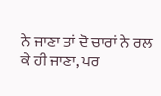ਨੇ ਜਾਣਾ ਤਾਂ ਦੋ ਚਾਰਾਂ ਨੇ ਰਲ ਕੇ ਹੀ ਜਾਣਾ, ਪਰ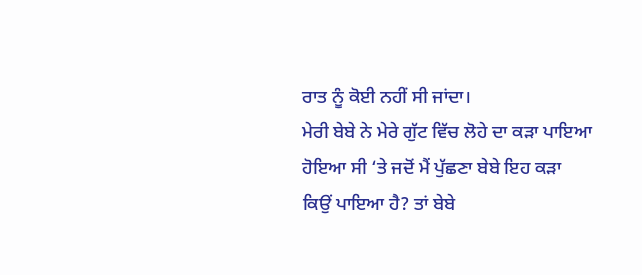ਰਾਤ ਨੂੰ ਕੋਈ ਨਹੀਂ ਸੀ ਜਾਂਦਾ।
ਮੇਰੀ ਬੇਬੇ ਨੇ ਮੇਰੇ ਗੁੱਟ ਵਿੱਚ ਲੋਹੇ ਦਾ ਕੜਾ ਪਾਇਆ ਹੋਇਆ ਸੀ ‘ਤੇ ਜਦੋਂ ਮੈਂ ਪੁੱਛਣਾ ਬੇਬੇ ਇਹ ਕੜਾ ਕਿਉਂ ਪਾਇਆ ਹੈ? ਤਾਂ ਬੇਬੇ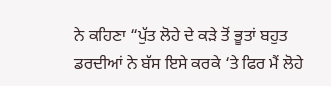ਨੇ ਕਹਿਣਾ “ਪੁੱਤ ਲੋਹੇ ਦੇ ਕੜੇ ਤੋਂ ਭੂਤਾਂ ਬਹੁਤ ਡਰਦੀਆਂ ਨੇ ਬੱਸ ਇਸੇ ਕਰਕੇ ‘ਤੇ ਫਿਰ ਮੈਂ ਲੋਹੇ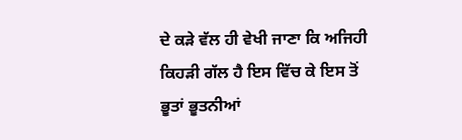ਦੇ ਕੜੇ ਵੱਲ ਹੀ ਵੇਖੀ ਜਾਣਾ ਕਿ ਅਜਿਹੀ ਕਿਹੜੀ ਗੱਲ ਹੈ ਇਸ ਵਿੱਚ ਕੇ ਇਸ ਤੋਂ ਭੂਤਾਂ ਭੂਤਨੀਆਂ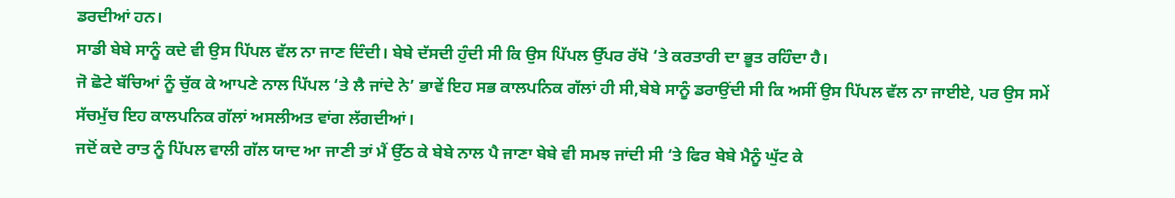ਡਰਦੀਆਂ ਹਨ।
ਸਾਡੀ ਬੇਬੇ ਸਾਨੂੰ ਕਦੇ ਵੀ ਉਸ ਪਿੱਪਲ ਵੱਲ ਨਾ ਜਾਣ ਦਿੰਦੀ। ਬੇਬੇ ਦੱਸਦੀ ਹੁੰਦੀ ਸੀ ਕਿ ਉਸ ਪਿੱਪਲ ਉੱਪਰ ਰੱਖੋ ‘ਤੇ ਕਰਤਾਰੀ ਦਾ ਭੂਤ ਰਹਿੰਦਾ ਹੈ।
ਜੋ ਛੋਟੇ ਬੱਚਿਆਂ ਨੂੰ ਚੁੱਕ ਕੇ ਆਪਣੇ ਨਾਲ ਪਿੱਪਲ ‘ਤੇ ਲੈ ਜਾਂਦੇ ਨੇ’ ਭਾਵੇਂ ਇਹ ਸਭ ਕਾਲਪਨਿਕ ਗੱਲਾਂ ਹੀ ਸੀ,ਬੇਬੇ ਸਾਨੂੰ ਡਰਾਉਂਦੀ ਸੀ ਕਿ ਅਸੀਂ ਉਸ ਪਿੱਪਲ ਵੱਲ ਨਾ ਜਾਈਏ, ਪਰ ਉਸ ਸਮੇਂ ਸੱਚਮੁੱਚ ਇਹ ਕਾਲਪਨਿਕ ਗੱਲਾਂ ਅਸਲੀਅਤ ਵਾਂਗ ਲੱਗਦੀਆਂ।
ਜਦੋਂ ਕਦੇ ਰਾਤ ਨੂੰ ਪਿੱਪਲ ਵਾਲੀ ਗੱਲ ਯਾਦ ਆ ਜਾਣੀ ਤਾਂ ਮੈਂ ਉੱਠ ਕੇ ਬੇਬੇ ਨਾਲ ਪੈ ਜਾਣਾ ਬੇਬੇ ਵੀ ਸਮਝ ਜਾਂਦੀ ਸੀ ‘ਤੇ ਫਿਰ ਬੇਬੇ ਮੈਨੂੰ ਘੁੱਟ ਕੇ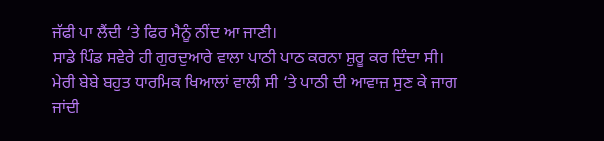ਜੱਫੀ ਪਾ ਲੈਂਦੀ ‘ਤੇ ਫਿਰ ਮੈਨੂੰ ਨੀਂਦ ਆ ਜਾਣੀ।
ਸਾਡੇ ਪਿੰਡ ਸਵੇਰੇ ਹੀ ਗੁਰਦੁਆਰੇ ਵਾਲਾ ਪਾਠੀ ਪਾਠ ਕਰਨਾ ਸ਼ੁਰੂ ਕਰ ਦਿੰਦਾ ਸੀ। ਮੇਰੀ ਬੇਬੇ ਬਹੁਤ ਧਾਰਮਿਕ ਖਿਆਲਾਂ ਵਾਲੀ ਸੀ ‘ਤੇ ਪਾਠੀ ਦੀ ਆਵਾਜ਼ ਸੁਣ ਕੇ ਜਾਗ ਜਾਂਦੀ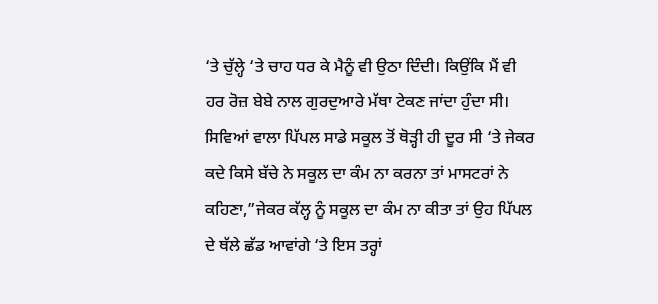‘ਤੇ ਚੁੱਲ੍ਹੇ ‘ਤੇ ਚਾਹ ਧਰ ਕੇ ਮੈਨੂੰ ਵੀ ਉਠਾ ਦਿੰਦੀ। ਕਿਉਂਕਿ ਮੈਂ ਵੀ ਹਰ ਰੋਜ਼ ਬੇਬੇ ਨਾਲ ਗੁਰਦੁਆਰੇ ਮੱਥਾ ਟੇਕਣ ਜਾਂਦਾ ਹੁੰਦਾ ਸੀ।
ਸਿਵਿਆਂ ਵਾਲਾ ਪਿੱਪਲ ਸਾਡੇ ਸਕੂਲ ਤੋਂ ਥੋੜ੍ਹੀ ਹੀ ਦੂਰ ਸੀ ‘ਤੇ ਜੇਕਰ ਕਦੇ ਕਿਸੇ ਬੱਚੇ ਨੇ ਸਕੂਲ ਦਾ ਕੰਮ ਨਾ ਕਰਨਾ ਤਾਂ ਮਾਸਟਰਾਂ ਨੇ ਕਹਿਣਾ,”ਜੇਕਰ ਕੱਲ੍ਹ ਨੂੰ ਸਕੂਲ ਦਾ ਕੰਮ ਨਾ ਕੀਤਾ ਤਾਂ ਉਹ ਪਿੱਪਲ ਦੇ ਥੱਲੇ ਛੱਡ ਆਵਾਂਗੇ ‘ਤੇ ਇਸ ਤਰ੍ਹਾਂ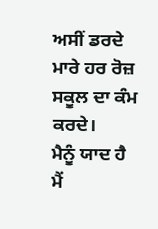ਅਸੀਂ ਡਰਦੇ ਮਾਰੇ ਹਰ ਰੋਜ਼ ਸਕੂਲ ਦਾ ਕੰਮ ਕਰਦੇ।
ਮੈਨੂੰ ਯਾਦ ਹੈ ਮੈਂ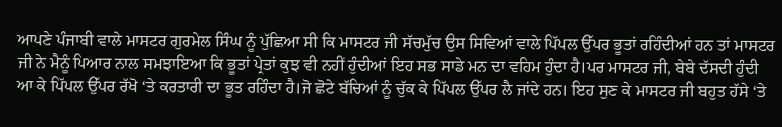ਆਪਣੇ ਪੰਜਾਬੀ ਵਾਲੇ ਮਾਸਟਰ ਗੁਰਮੇਲ ਸਿੰਘ ਨੂੰ ਪੁੱਛਿਆ ਸੀ ਕਿ ਮਾਸਟਰ ਜੀ ਸੱਚਮੁੱਚ ਉਸ ਸਿਵਿਆਂ ਵਾਲੇ ਪਿੱਪਲ ਉੱਪਰ ਭੂਤਾਂ ਰਹਿੰਦੀਆਂ ਹਨ ਤਾਂ ਮਾਸਟਰ ਜੀ ਨੇ ਮੈਨੂੰ ਪਿਆਰ ਨਾਲ ਸਮਝਾਇਆ ਕਿ ਭੂਤਾਂ ਪ੍ਰੇਤਾਂ ਕੁਝ ਵੀ ਨਹੀਂ ਹੁੰਦੀਆਂ ਇਹ ਸਭ ਸਾਡੇ ਮਨ ਦਾ ਵਹਿਮ ਹੁੰਦਾ ਹੈ।ਪਰ ਮਾਸਟਰ ਜੀ, ਬੇਬੇ ਦੱਸਦੀ ਹੁੰਦੀ ਆ ਕੇ ਪਿੱਪਲ ਉੱਪਰ ਰੱਖੋ ‘ਤੇ ਕਰਤਾਰੀ ਦਾ ਭੂਤ ਰਹਿੰਦਾ ਹੈ।ਜੋ ਛੋਟੇ ਬੱਚਿਆਂ ਨੂੰ ਚੁੱਕ ਕੇ ਪਿੱਪਲ ਉੱਪਰ ਲੈ ਜਾਂਦੇ ਹਨ। ਇਹ ਸੁਣ ਕੇ ਮਾਸਟਰ ਜੀ ਬਹੁਤ ਹੱਸੇ ‘ਤੇ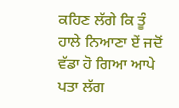ਕਹਿਣ ਲੱਗੇ ਕਿ ਤੂੰ ਹਾਲੇ ਨਿਆਣਾ ਏਂ ਜਦੋਂ ਵੱਡਾ ਹੋ ਗਿਆ ਆਪੇ ਪਤਾ ਲੱਗ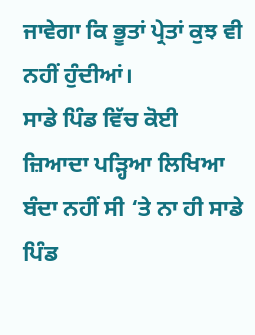ਜਾਵੇਗਾ ਕਿ ਭੂਤਾਂ ਪ੍ਰੇਤਾਂ ਕੁਝ ਵੀ ਨਹੀਂ ਹੁੰਦੀਆਂ।
ਸਾਡੇ ਪਿੰਡ ਵਿੱਚ ਕੋਈ ਜ਼ਿਆਦਾ ਪੜ੍ਹਿਆ ਲਿਖਿਆ ਬੰਦਾ ਨਹੀਂ ਸੀ ‘ਤੇ ਨਾ ਹੀ ਸਾਡੇ ਪਿੰਡ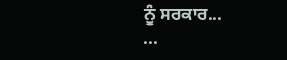ਨੂੰ ਸਰਕਾਰ...
...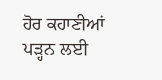ਹੋਰ ਕਹਾਣੀਆਂ ਪੜ੍ਹਨ ਲਈ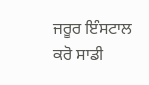ਜਰੂਰ ਇੰਸਟਾਲ ਕਰੋ ਸਾਡੀ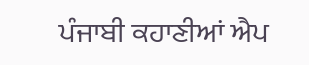ਪੰਜਾਬੀ ਕਹਾਣੀਆਂ ਐਪ